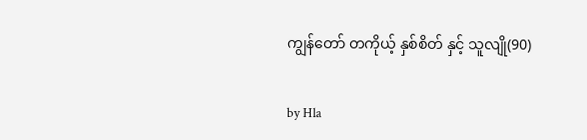ကျွန်တော် တကိုယ့် နှစ်စိတ် နှင့် သူလျို(90)

by Hla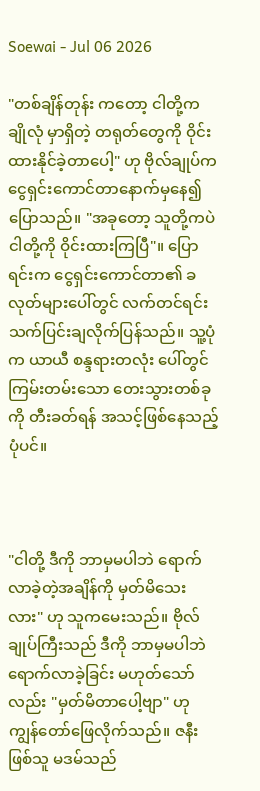Soewai - Jul 06 2026

"တစ်ချိန်တုန်း ကတော့ ငါတို့က ချိုလုံ မှာရှိတဲ့ တရုတ်တွေကို ဝိုင်းထားနိုင်ခဲ့တာပေါ့" ဟု ဗိုလ်ချုပ်က ငွေရှင်းကောင်တာနောက်မှနေ၍ ပြောသည်။ "အခုတော့ သူတို့ကပဲ ငါတို့ကို ဝိုင်းထားကြပြီ"။ ပြောရင်းက ငွေရှင်းကောင်တာ၏ ခလုတ်များပေါ်တွင် လက်တင်ရင်း သက်ပြင်းချလိုက်ပြန်သည်။ သူ့ပုံက ယာယီ စန္ဒရားတလုံး ပေါ်တွင် ကြမ်းတမ်းသော တေးသွားတစ်ခုကို တီးခတ်ရန် အသင့်ဖြစ်နေသည့်ပုံပင်။



"ငါတို့ ဒီကို ဘာမှမပါဘဲ ရောက်လာခဲ့တဲ့အချိန်ကို မှတ်မိသေးလား" ဟု သူကမေးသည်။ ဗိုလ်ချုပ်ကြီးသည် ဒီကို ဘာမှမပါဘဲ ရောက်လာခဲ့ခြင်း မဟုတ်သော်လည်း "မှတ်မိတာပေါ့ဗျာ" ဟု ကျွန်တော်ဖြေလိုက်သည်။ ဇနီး ဖြစ်သူ မဒမ်သည်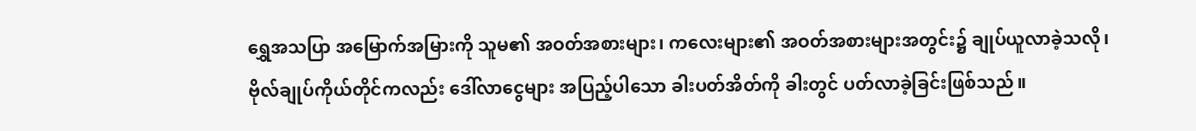ရွှေအသပြာ အမြောက်အမြားကို သူမ၏ အဝတ်အစားများ၊ ကလေးများ၏ အဝတ်အစားများအတွင်း၌ ချုပ်ယူလာခဲ့သလို၊ ဗိုလ်ချုပ်ကိုယ်တိုင်ကလည်း ဒေါ်လာငွေများ အပြည့်ပါသော ခါးပတ်အိတ်ကို ခါးတွင် ပတ်လာခဲ့ခြင်းဖြစ်သည်။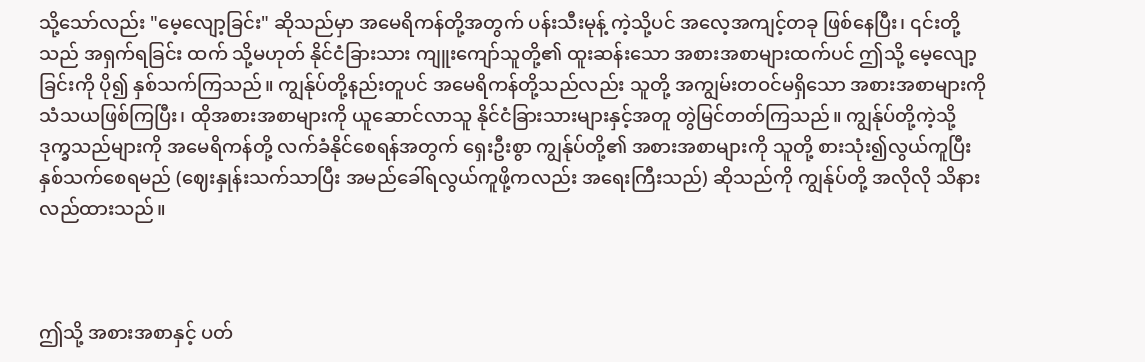သို့သော်လည်း "မေ့လျော့ခြင်း" ဆိုသည်မှာ အမေရိကန်တို့အတွက် ပန်းသီးမုန့် ကဲ့သို့ပင် အလေ့အကျင့်တခု ဖြစ်နေပြီး၊ ၎င်းတို့သည် အရှက်ရခြင်း ထက် သို့မဟုတ် နိုင်ငံခြားသား ကျူးကျော်သူတို့၏ ထူးဆန်းသော အစားအစာများထက်ပင် ဤသို့ မေ့လျော့ခြင်းကို ပို၍ နှစ်သက်ကြသည်။ ကျွန်ုပ်တို့နည်းတူပင် အမေရိကန်တို့သည်လည်း သူတို့ အကျွမ်းတဝင်မရှိသော အစားအစာများကို သံသယဖြစ်ကြပြီး၊ ထိုအစားအစာများကို ယူဆောင်လာသူ နိုင်ငံခြားသားများနှင့်အတူ တွဲမြင်တတ်ကြသည်။ ကျွန်ုပ်တို့ကဲ့သို့ ဒုက္ခသည်များကို အမေရိကန်တို့ လက်ခံနိုင်စေရန်အတွက် ရှေးဦးစွာ ကျွန်ုပ်တို့၏ အစားအစာများကို သူတို့ စားသုံး၍လွယ်ကူပြီး နှစ်သက်စေရမည် (ဈေးနှုန်းသက်သာပြီး အမည်ခေါ်ရလွယ်ကူဖို့ကလည်း အရေးကြီးသည်) ဆိုသည်ကို ကျွန်ုပ်တို့ အလိုလို သိနားလည်ထားသည်။



ဤသို့ အစားအစာနှင့် ပတ်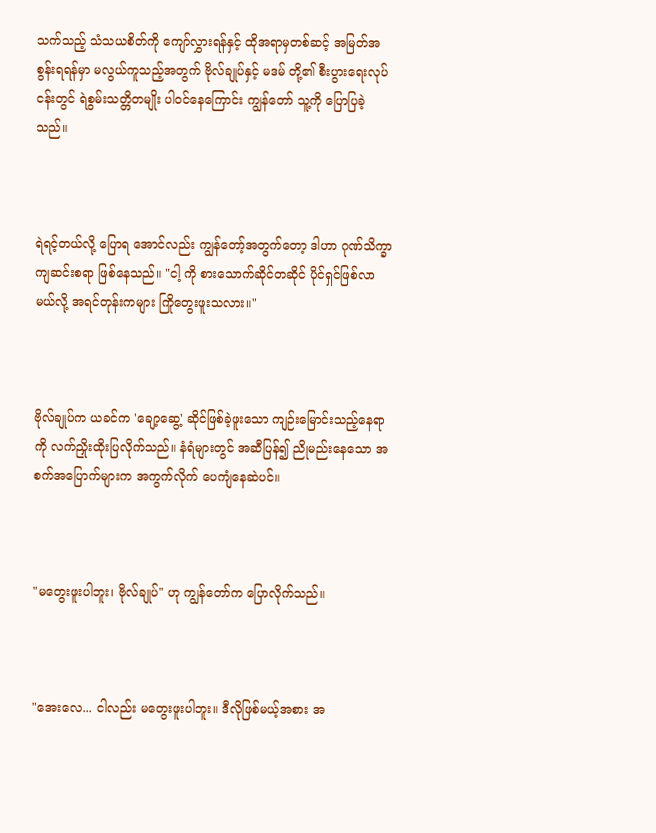သက်သည့် သံသယစိတ်ကို ကျော်လွှားရန်နှင့် ထိုအရာမှတစ်ဆင့် အမြတ်အစွန်းရရန်မှာ မလွယ်ကူသည့်အတွက် ဗိုလ်ချုပ်နှင့် မဒမ် တို့၏ စီးပွားရေးလုပ်ငန်းတွင် ရဲစွမ်းသတ္တိတမျိုး ပါဝင်နေကြောင်း ကျွန်တော် သူ့ကို ပြောပြခဲ့သည်။



ရဲရင့်တယ်လို့ ပြောရ အောင်လည်း ကျွန်တော့်အတွက်တော့ ဒါဟာ ဂုဏ်သိက္ခာကျဆင်းစရာ ဖြစ်နေသည်။ "ငါ့ ကို စားသောက်ဆိုင်တဆိုင် ပိုင်ရှင်ဖြစ်လာမယ်လို့ အရင်တုန်းကများ ကြိုတွေးဖူးသလား။"



ဗိုလ်ချုပ်က ယခင်က 'ချော့ဆွေ့' ဆိုင်ဖြစ်ခဲ့ဖူးသော ကျဉ်းမြောင်းသည့်နေရာကို လက်ညှိုးထိုးပြလိုက်သည်။ နံရံများတွင် အဆီပြန်၍ ညိုမည်းနေသော အစက်အပြောက်များက အကွက်လိုက် ပေကျံနေဆဲပင်။



"မတွေးဖူးပါဘူး၊ ဗိုလ်ချုပ်" ဟု ကျွန်တော်က ပြောလိုက်သည်။



"အေးလေ... ငါလည်း မတွေးဖူးပါဘူး။ ဒီလိုဖြစ်မယ့်အစား အ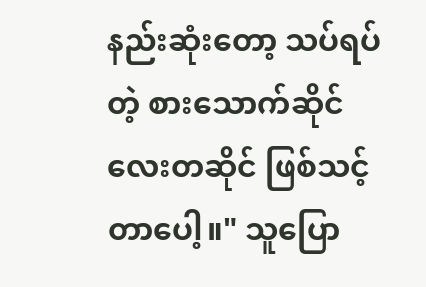နည်းဆုံးတော့ သပ်ရပ်တဲ့ စားသောက်ဆိုင်လေးတဆိုင် ဖြစ်သင့်တာပေါ့။" သူပြော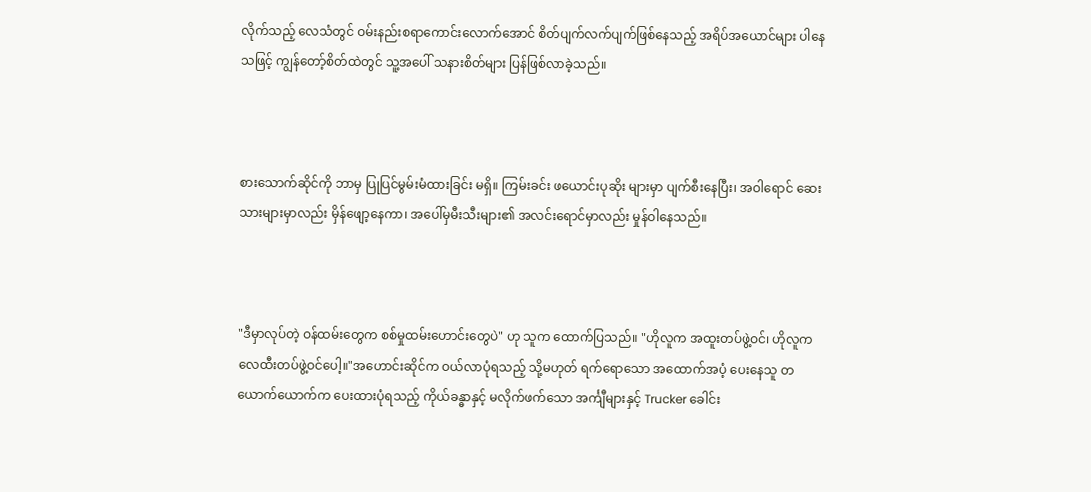လိုက်သည့် လေသံတွင် ဝမ်းနည်းစရာကောင်းလောက်အောင် စိတ်ပျက်လက်ပျက်ဖြစ်နေသည့် အရိပ်အယောင်များ ပါနေသဖြင့် ကျွန်တော့်စိတ်ထဲတွင် သူ့အပေါ် သနားစိတ်များ ပြန်ဖြစ်လာခဲ့သည်။



စားသောက်ဆိုင်ကို ဘာမှ ပြုပြင်မွမ်းမံထားခြင်း မရှိ။ ကြမ်းခင်း ဖယောင်းပုဆိုး များမှာ ပျက်စီးနေပြီး၊ အဝါရောင် ဆေးသားများမှာလည်း မှိန်ဖျော့နေကာ၊ အပေါ်မှမီးသီးများ၏ အလင်းရောင်မှာလည်း မှုန်ဝါနေသည်။



"ဒီမှာလုပ်တဲ့ ဝန်ထမ်းတွေက စစ်မှုထမ်းဟောင်းတွေပဲ" ဟု သူက ထောက်ပြသည်။ "ဟိုလူက အထူးတပ်ဖွဲ့ဝင်၊ ဟိုလူက လေထီးတပ်ဖွဲ့ဝင်ပေါ့။"အဟောင်းဆိုင်က ဝယ်လာပုံရသည့် သို့မဟုတ် ရက်ရောသော အထောက်အပံ့ ပေးနေသူ တယောက်ယောက်က ပေးထားပုံရသည့် ကိုယ်ခန္ဓာနှင့် မလိုက်ဖက်သော အင်္ကျီများနှင့် Trucker ခေါင်း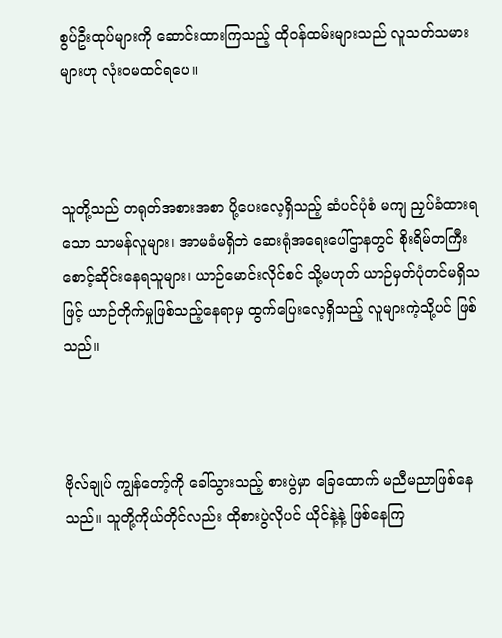စွပ်ဦးထုပ်များကို ဆောင်းထားကြသည့် ထိုဝန်ထမ်းများသည် လူသတ်သမားများဟု လုံးဝမထင်ရပေ။



သူတို့သည် တရုတ်အစားအစာ ပို့ပေးလေ့ရှိသည့် ဆံပင်ပုံစံ မကျ ညှပ်ခံထားရသော သာမန်လူများ၊ အာမခံမရှိဘဲ ဆေးရုံအရေးပေါ်ဌာနတွင် စိုးရိမ်တကြီး စောင့်ဆိုင်းနေရသူများ၊ ယာဉ်မောင်းလိုင်စင် သို့မဟုတ် ယာဉ်မှတ်ပုံတင်မရှိသဖြင့် ယာဉ်တိုက်မှုဖြစ်သည့်နေရာမှ ထွက်ပြေးလေ့ရှိသည့် လူများကဲ့သို့ပင် ဖြစ်သည်။



ဗိုလ်ချုပ် ကျွန်တော့်ကို ခေါ်သွားသည့် စားပွဲမှာ ခြေထောက် မညီမညာဖြစ်နေသည်။ သူတို့ကိုယ်တိုင်လည်း ထိုစားပွဲလိုပင် ယိုင်နဲ့နဲ့ ဖြစ်နေကြ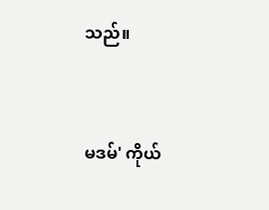သည်။



မဒမ်' ကိုယ်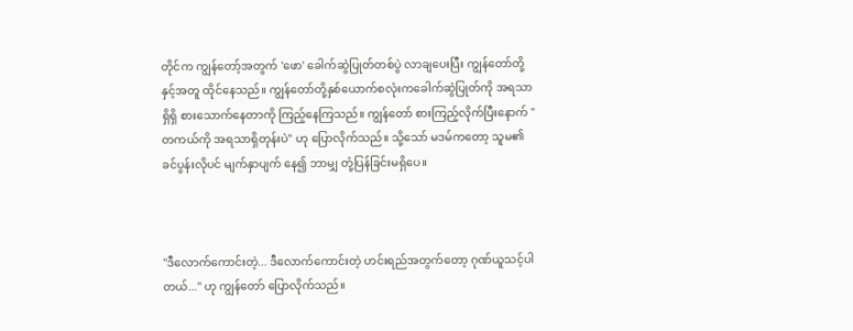တိုင်က ကျွန်တော့်အတွက် 'ဖော' ခေါက်ဆွဲပြုတ်တစ်ပွဲ လာချပေးပြီး ကျွန်တော်တို့နှင့်အတူ ထိုင်နေသည်။ ကျွန်တော်တို့နှစ်ယောက်စလုံးကခေါက်ဆွဲပြုတ်ကို အရသာရှိရှိ စားသောက်နေတာကို ကြည့်နေကြသည်။ ကျွန်တော် စားကြည့်လိုက်ပြီးနောက် "တကယ်ကို အရသာရှိတုန်းပဲ" ဟု ပြောလိုက်သည်။ သို့သော် မဒမ်ကတော့ သူမ၏ ခင်ပွန်းလိုပင် မျက်နှာပျက်‌ နေ၍ ဘာမျှ တုံ့ပြန်ခြင်းမရှိပေ။



"ဒီလောက်ကောင်းတဲ့... ဒီလောက်ကောင်းတဲ့ ဟင်းရည်အတွက်တော့ ဂုဏ်ယူသင့်ပါတယ်..." ဟု ကျွန်တော် ပြောလိုက်သည်။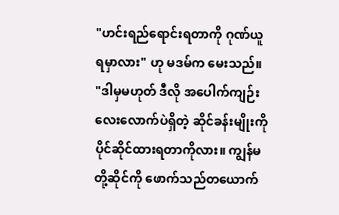"ဟင်းရည်ရောင်းရတာကို ဂုဏ်ယူရမှာလား" ဟု မဒမ်က မေးသည်။ "ဒါမှမဟုတ် ဒီလို အပေါက်ကျဉ်း လေးလောက်ပဲရှိတဲ့ ဆိုင်ခန်းမျိုးကို ပိုင်ဆိုင်ထားရတာကိုလား။ ကျွန်မတို့ဆိုင်ကို ဖောက်သည်တယောက်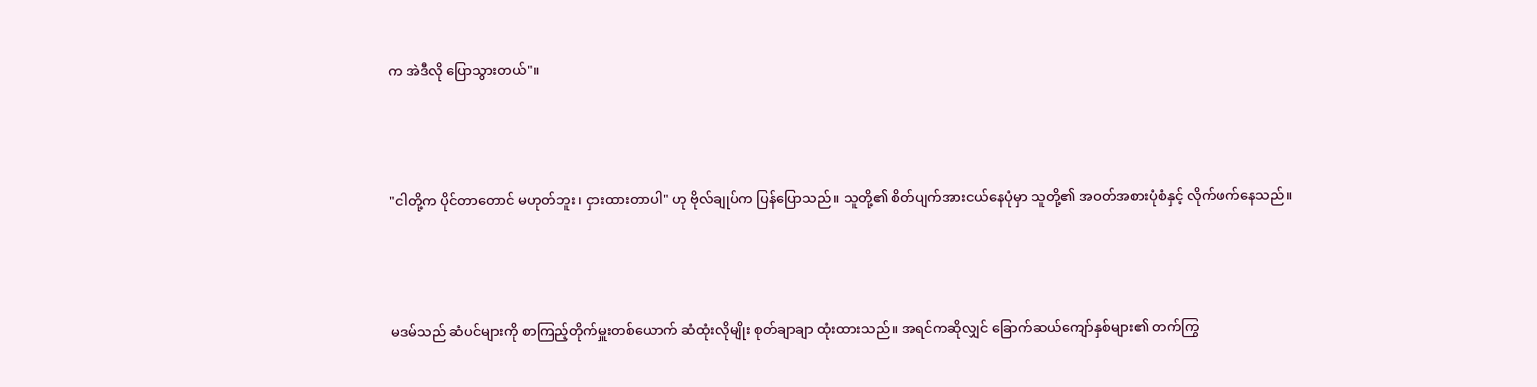က အဲဒီလို ပြောသွားတယ်"။



"ငါတို့က ပိုင်တာတောင် မဟုတ်ဘူး၊ ငှားထားတာပါ" ဟု ဗိုလ်ချုပ်က ပြန်ပြောသည်။ သူတို့၏ စိတ်ပျက်အားငယ်နေပုံမှာ သူတို့၏ အဝတ်အစားပုံစံနှင့် လိုက်ဖက်နေသည်။



မဒမ်သည် ဆံပင်များကို စာကြည့်တိုက်မှူးတစ်ယောက် ဆံထုံးလိုမျိုး စုတ်ချာချာ ထုံးထားသည်။ အရင်ကဆိုလျှင် ခြောက်ဆယ်ကျော်နှစ်များ၏ တက်ကြွ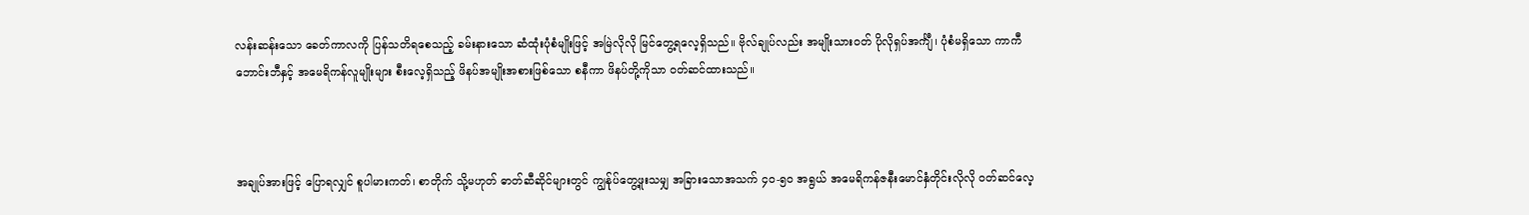လန်းဆန်းသော ခေတ်ကာလကို ပြန်သတိရစေသည့် ခမ်းနားသော ဆံထုံးပုံစံမျိုးဖြင့် အမြဲလိုလို မြင်တွေ့ရလေ့ရှိသည်။ ဗိုလ်ချုပ်လည်း အမျိုးသားဝတ် ပိုလိုရှပ်အင်္ကျီ၊ ပုံစံမရှိသော ကာကီဘောင်းဘီနှင့် အမေရိကန်လူမျိုးများ စီးလေ့ရှိသည့် ဖိနပ်အမျိုးအစားဖြစ်သော စနီကာ ဖိနပ်တို့ကိုသာ ဝတ်ဆင်ထားသည်။



အချုပ်အားဖြင့် ပြောရလျှင် စူပါမားကတ်၊ စာတိုက် သို့မဟုတ် ဓာတ်ဆီဆိုင်များတွင် ကျွန်ုပ်တွေ့ဖူးသမျှ အခြားသောအသက် ၄၀-၅၀ အရွယ် အမေရိကန်ဇနီးမောင်နှံတိုင်းလိုလို ဝတ်ဆင်လေ့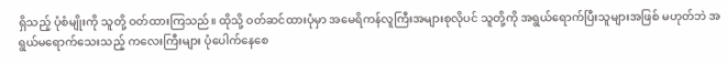ရှိသည့် ပုံစံမျိုးကို သူတို့ ဝတ်ထားကြသည်။ ထိုသို့ ဝတ်ဆင်ထားပုံမှာ အမေရိကန်လူကြီးအများစုလိုပင် သူတို့ကို အရွယ်ရောက်ပြီးသူများအဖြစ် မဟုတ်ဘဲ အရွယ်မရောက်သေးသည့် ကလေးကြီးများ ပုံပေါက်နေစေ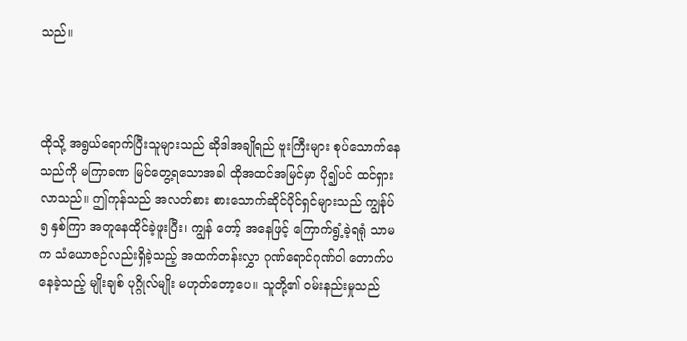သည်။



ထိုသို့ အရွယ်ရောက်ပြီးသူများသည် ဆိုဒါအချိုရည် ဗူးကြီးများ စုပ်သောက်နေသည်ကို မကြာခဏ မြင်တွေ့ရသောအခါ ထိုအထင်အမြင်မှာ ပို၍ပင် ထင်ရှားလာသည်။ ဤကုန်သည် အလတ်စား စားသောက်ဆိုင်ပိုင်ရှင်များသည် ကျွန်ုပ် ၅ နှစ်ကြာ အတူနေထိုင်ခဲ့ဖူးပြီး၊ ကျွန် တော့် အနေဖြင့် ကြောက်ရွံ့ခဲ့ရရုံ သာမက သံယောဇဉ်လည်းရှိခဲ့သည့် အထက်တန်းလွှာ ဂုဏ်ရောင်ဂုဏ်ဝါ တောက်ပနေခဲ့သည့် မျိုးချစ် ပုဂ္ဂိုလ်မျိုး မဟုတ်တော့ပေ။ သူတို့၏ ဝမ်းနည်းမှုသည်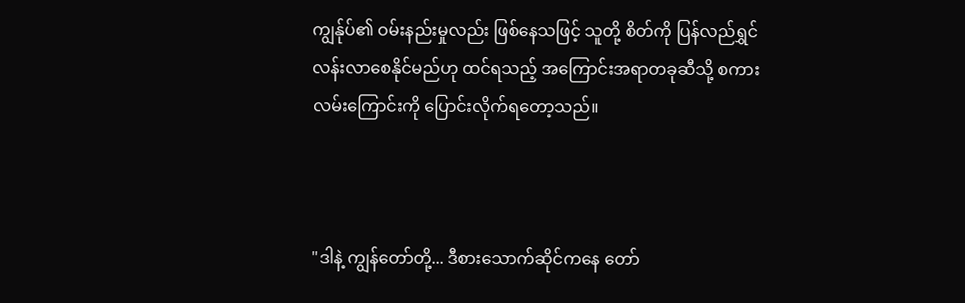ကျွန်ုပ်၏ ဝမ်းနည်းမှုလည်း ဖြစ်နေသဖြင့် သူတို့ စိတ်ကို ပြန်လည်ရွှင်လန်းလာစေနိုင်မည်ဟု ထင်ရသည့် အကြောင်းအရာတခုဆီသို့ စကားလမ်းကြောင်းကို ပြောင်းလိုက်ရတော့သည်။



"ဒါနဲ့ ကျွန်တော်တို့... ဒီစားသောက်ဆိုင်ကနေ တော်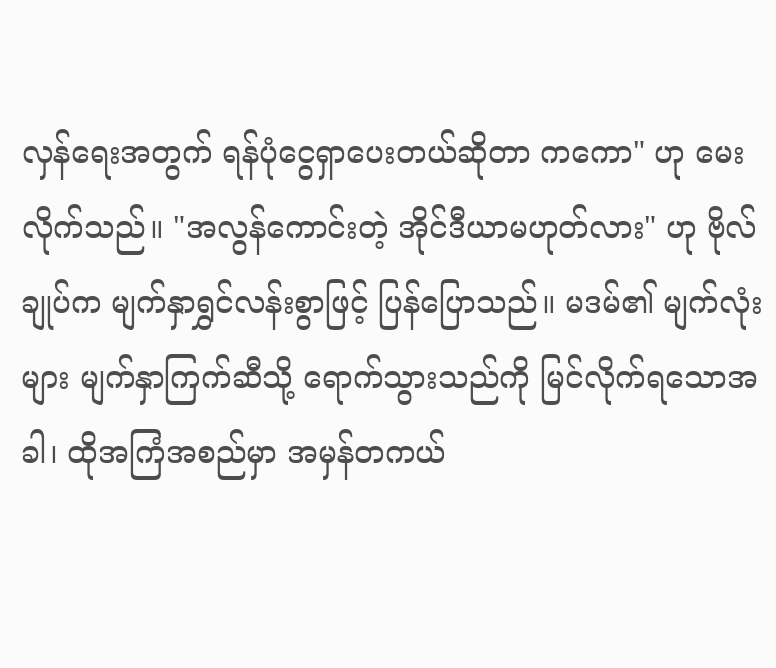လှန်ရေးအတွက် ရန်ပုံငွေရှာပေးတယ်ဆိုတာ ကကော" ဟု မေးလိုက်သည်။ "အလွန်ကောင်းတဲ့ အိုင်ဒီယာမဟုတ်လား" ဟု ဗိုလ်ချုပ်က မျက်နှာရွှင်လန်းစွာဖြင့် ပြန်ပြောသည်။ မဒမ်၏ မျက်လုံးများ မျက်နှာကြက်ဆီသို့ ရောက်သွားသည်ကို မြင်လိုက်ရသောအခါ၊ ထိုအကြံအစည်မှာ အမှန်တကယ်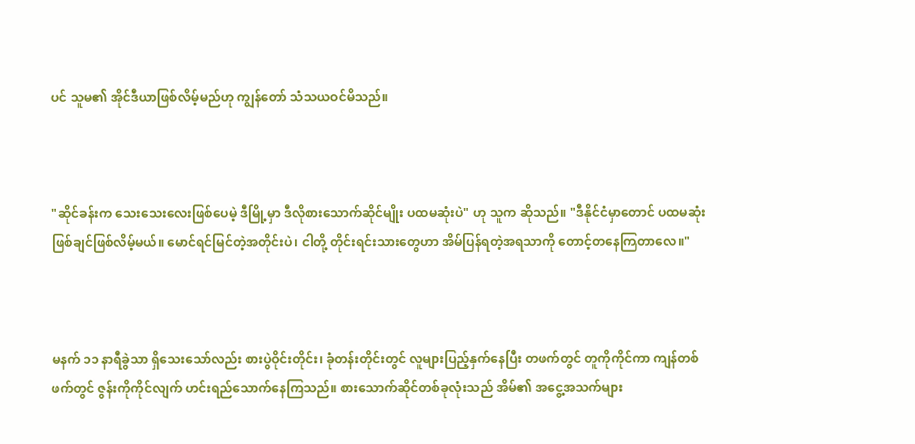ပင် သူမ၏ အိုင်ဒီယာဖြစ်လိမ့်မည်ဟု ကျွန်တော် သံသယဝင်မိသည်။



"ဆိုင်ခန်းက သေးသေးလေးဖြစ်ပေမဲ့ ဒီမြို့မှာ ဒီလိုစားသောက်ဆိုင်မျိုး ပထမဆုံးပဲ" ဟု သူက ဆိုသည်။ "ဒီနိုင်ငံမှာတောင် ပထမဆုံး ဖြစ်ချင်ဖြစ်လိမ့်မယ်။ မောင်ရင်မြင်တဲ့အတိုင်းပဲ၊ ငါတို့ တိုင်းရင်းသားတွေဟာ အိမ်ပြန်ရတဲ့အရသာကို တောင့်တနေကြတာလေ။"



မနက် ၁၁ နာရီခွဲသာ ရှိသေးသော်လည်း စားပွဲဝိုင်းတိုင်း၊ ခုံတန်းတိုင်းတွင် လူများပြည့်နှက်နေပြီး တဖက်တွင် တူကိုကိုင်ကာ ကျန်တစ်ဖက်တွင် ဇွန်းကိုကိုင်လျက် ဟင်းရည်သောက်နေကြသည်။ စားသောက်ဆိုင်တစ်ခုလုံးသည် အိမ်၏ အငွေ့အသက်များ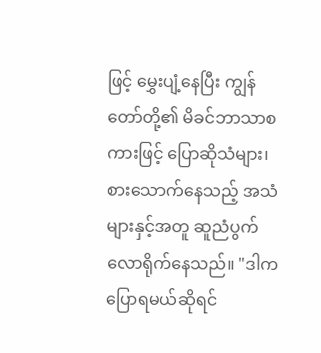ဖြင့် မွှေးပျံ့နေပြီး ကျွန်တော်တို့၏ မိခင်ဘာသာစကားဖြင့် ပြောဆိုသံများ၊ စားသောက်နေသည့် အသံများနှင့်အတူ ဆူညံပွက်လောရိုက်နေသည်။ "ဒါက ပြောရမယ်ဆိုရင်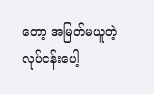တော့ အမြတ်မယူတဲ့ လုပ်ငန်းပေါ့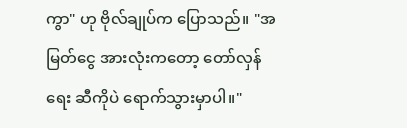ကွာ" ဟု ဗိုလ်ချုပ်က ပြောသည်။ "အမြတ်ငွေ အားလုံးကတော့ တော်လှန်ရေး ဆီကိုပဲ ရောက်သွားမှာပါ။"